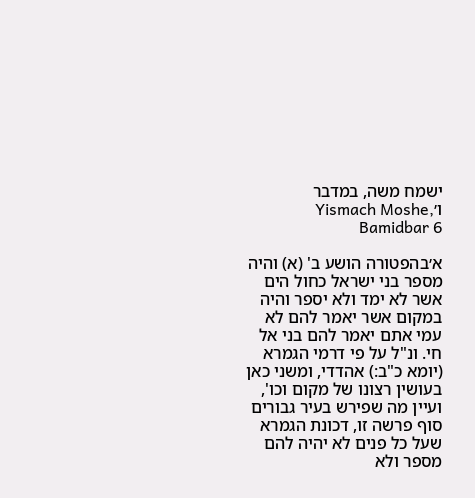ישמח משה, במדבר ו׳Yismach Moshe, Bamidbar 6

א׳בהפטורה הושע ב' (א) והיה מספר בני ישראל כחול הים אשר לא ימד ולא יספר והיה במקום אשר יאמר להם לא עמי אתם יאמר להם בני אל חי. ונ"ל על פי דרמי הגמרא (יומא כ"ב:) אהדדי, ומשני כאן בעושין רצונו של מקום וכו', ועיין מה שפירש בעיר גבורים סוף פרשה זו, דכונת הגמרא שעל כל פנים לא יהיה להם מספר ולא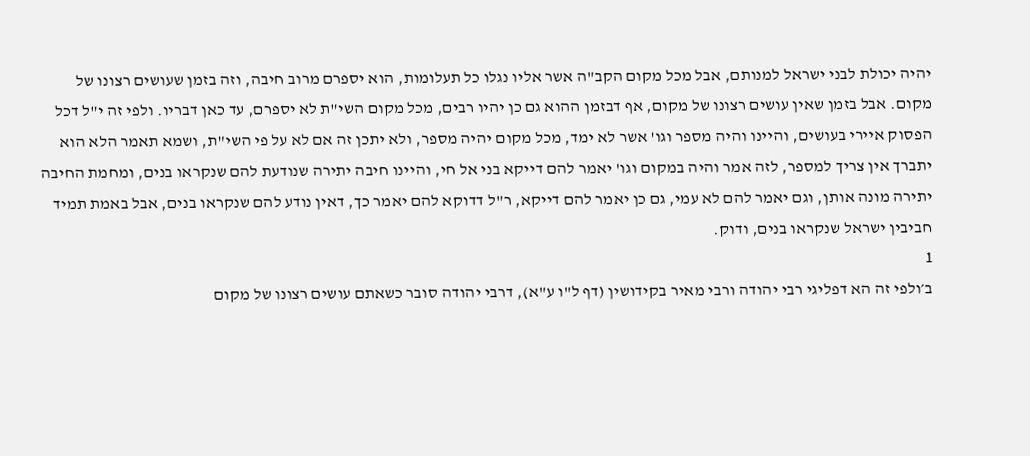יהיה יכולת לבני ישראל למנותם, אבל מכל מקום הקב"ה אשר אליו נגלו כל תעלומות, הוא יספרם מרוב חיבה, וזה בזמן שעושים רצונו של מקום. אבל בזמן שאין עושים רצונו של מקום, אף דבזמן ההוא גם כן יהיו רבים, מכל מקום השי"ת לא יספרם, עד כאן דבריו. ולפי זה י"ל דכל הפסוק איירי בעושים, והיינו והיה מספר וגו' אשר לא ימד, מכל מקום יהיה מספר, ולא יתכן זה אם לא על פי השי"ת, ושמא תאמר הלא הוא יתברך אין צריך למספר, לזה אמר והיה במקום וגו' יאמר להם דייקא בני אל חי, והיינו חיבה יתירה שנודעת להם שנקראו בנים, ומחמת החיבה יתירה מונה אותן, וגם יאמר להם לא עמי, גם כן יאמר להם דייקא, ר"ל דדוקא להם יאמר כך, דאין נודע להם שנקראו בנים, אבל באמת תמיד חביבין ישראל שנקראו בנים, ודוק.
1
ב׳ולפי זה הא דפליגי רבי יהודה ורבי מאיר בקידושין (דף ל"ו ע"א), דרבי יהודה סובר כשאתם עושים רצונו של מקום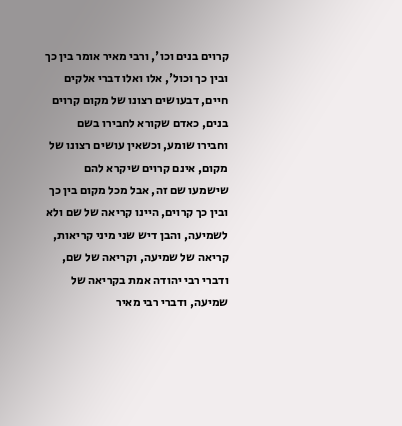קרוים בנים וכו', ורבי מאיר אומר בין כך ובין כך וכול', אלו ואלו דברי אלקים חיים, דבעושים רצונו של מקום קרוים בנים, כאדם שקורא לחבירו בשם וחבירו שומע, וכשאין עושים רצונו של מקום, אינם קרוים שיקרא להם שישמעו שם זה, אבל מכל מקום בין כך ובין כך קרוים, היינו קריאה של שם ולא לשמיעה, והבן דיש שני מיני קריאות, קריאה של שמיעה, וקריאה של שם, ודברי רבי יהודה אמת בקריאה של שמיעה, ודברי רבי מאיר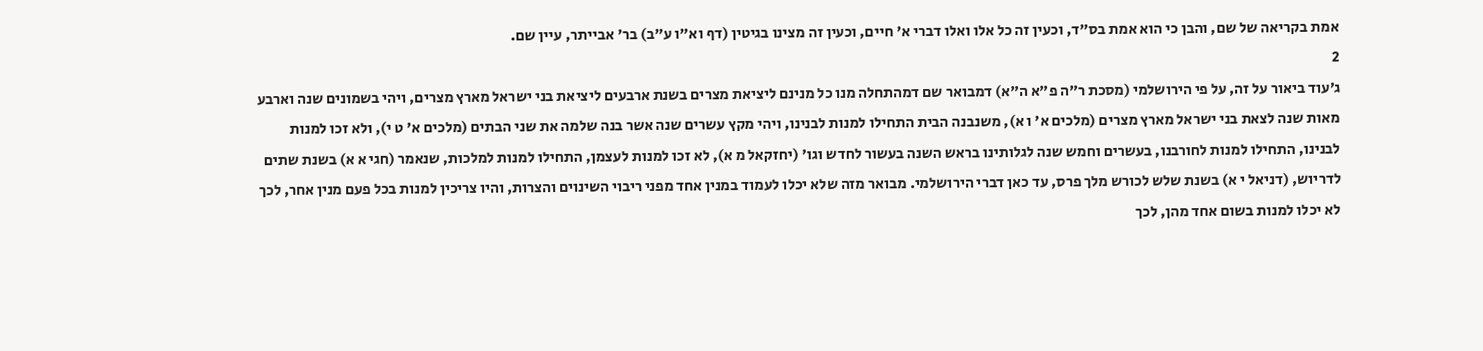אמת בקריאה של שם, והבן כי הוא אמת בס"ד, וכעין זה כל אלו ואלו דברי א' חיים, וכעין זה מצינו בגיטין (דף וא"ו ע"ב) בר' אבייתר, עיין שם.
2
ג׳עוד ביאור על זה, על פי הירושלמי (מסכת ר"ה פ"א ה"א) דמבואר שם דמהתחלה מנו כל מנינם ליציאת מצרים בשנת ארבעים ליציאת בני ישראל מארץ מצרים, ויהי בשמונים שנה וארבע מאות שנה לצאת בני ישראל מארץ מצרים (מלכים א' ו א), משנבנה הבית התחילו למנות לבנינו, ויהי מקץ עשרים שנה אשר בנה שלמה את שני הבתים (מלכים א' ט י), ולא זכו למנות לבנינו, התחילו למנות לחורבנו, בעשרים וחמש שנה לגלותינו בראש השנה בעשור לחדש וגו' (יחזקאל מ א), לא זכו למנות לעצמן, התחילו למנות למלכות, שנאמר (חגי א א) בשנת שתים לדריוש, (דניאל י א) בשנת שלש לכורש מלך פרס, עד כאן דברי הירושלמי. מבואר מזה שלא יכלו לעמוד במנין אחד מפני ריבוי השינוים והצרות, והיו צריכין למנות בכל פעם מנין אחר, לכך לא יכלו למנות בשום אחד מהן, לכך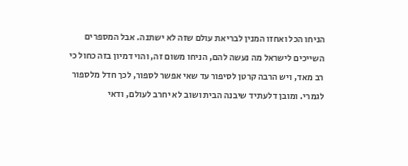הניחו הכל ואחזו המנין לבריאת עולם שזה לא ישתנה. אבל המספרים השייכים לישראל מה נעשה להם, הניחו משום זה, והוי דמיון בזה כחול כי רב מאד, ויש הרבה קרטן לסיפור עד שאי אפשר לספור, לכך חדל מלספור לגמרי. ומובן דלעתיד שיבנה הבית ושוב לא יחרב לעולם, ודאי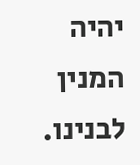יהיה המנין לבנינו.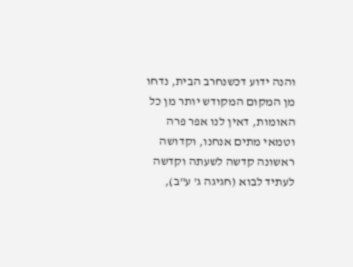והנה ידוע דכשנחרב הבית, נדחו מן המקום המקודש יותר מן כל האומות, דאין לנו אפר פרה וטמאי מתים אנחנו, וקדושה ראשונה קדשה לשעתה וקדשה לעתיד לבוא (חגיגה ג' ע"ב),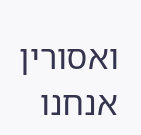ואסורין אנחנו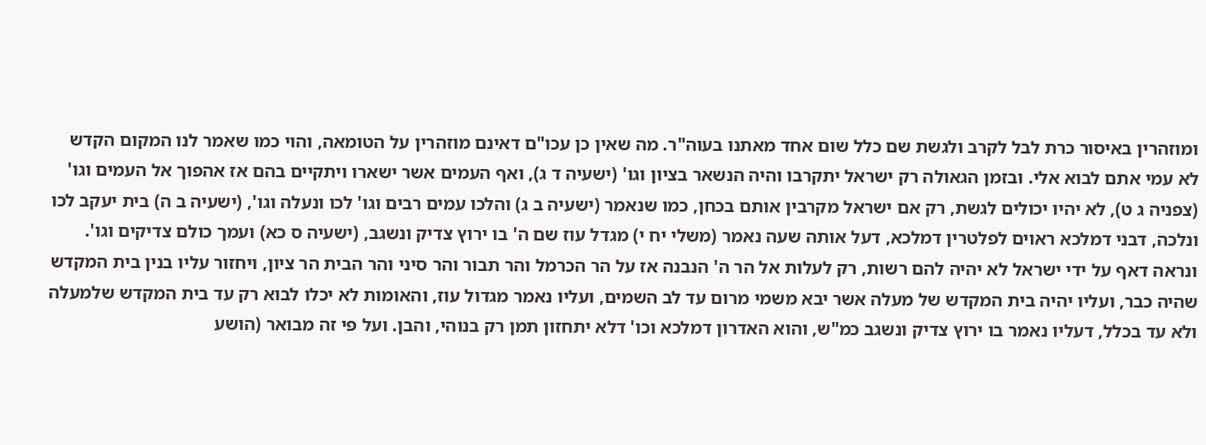ומוזהרין באיסור כרת לבל לקרב ולגשת שם כלל שום אחד מאתנו בעוה"ר. מה שאין כן עכו"ם דאינם מוזהרין על הטומאה, והוי כמו שאמר לנו המקום הקדש לא עמי אתם לבוא אלי. ובזמן הגאולה רק ישראל יתקרבו והיה הנשאר בציון וגו' (ישעיה ד ג), ואף העמים אשר ישארו ויתקיים בהם אז אהפוך אל העמים וגו' (צפניה ג ט), לא יהיו יכולים לגשת, רק אם ישראל מקרבין אותם בכחן, כמו שנאמר (ישעיה ב ג) והלכו עמים רבים וגו' לכו ונעלה וגו', (ישעיה ב ה) בית יעקב לכו ונלכה, דבני דמלכא ראוים לפלטרין דמלכא, דעל אותה שעה נאמר (משלי יח י) מגדל עוז שם ה' בו ירוץ צדיק ונשגב, (ישעיה ס כא) ועמך כולם צדיקים וגו'. ונראה דאף על ידי ישראל לא יהיה להם רשות, רק לעלות אל הר ה' הנבנה אז על הר הכרמל והר תבור והר סיני והר הבית הר ציון, ויחזור עליו בנין בית המקדש שהיה כבר, ועליו יהיה בית המקדש של מעלה אשר יבא משמי מרום עד לב השמים, ועליו נאמר מגדול עוז, והאומות לא יכלו לבוא רק עד בית המקדש שלמעלה ולא עד בכלל, דעליו נאמר בו ירוץ צדיק ונשגב כמ"ש, והוא האדרון דמלכא וכו' דלא יתחזון תמן רק בנוהי, והבן. ועל פי זה מבואר (הושע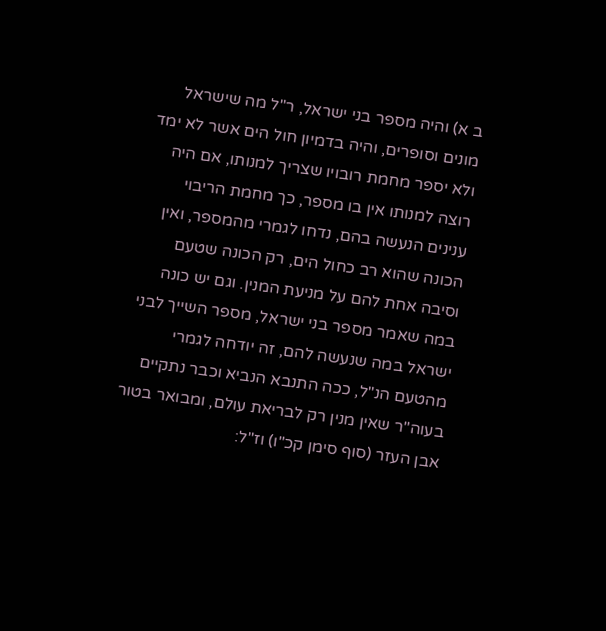ב א) והיה מספר בני ישראל, ר"ל מה שישראל מונים וסופרים, והיה בדמיון חול הים אשר לא ימד ולא יספר מחמת רובויו שצריך למנותו, אם היה רוצה למנותו אין בו מספר, כך מחמת הריבוי ענינים הנעשה בהם, נדחו לגמרי מהמספר, ואין הכונה שהוא רב כחול הים, רק הכונה שטעם וסיבה אחת להם על מניעת המנין. וגם יש כונה במה שאמר מספר בני ישראל, מספר השייך לבני ישראל במה שנעשה להם, זה יודחה לגמרי מהטעם הנ"ל, ככה התנבא הנביא וכבר נתקיים בעוה"ר שאין מנין רק לבריאת עולם, ומבואר בטור אבן העזר (סוף סימן קכ"ו) וז"ל: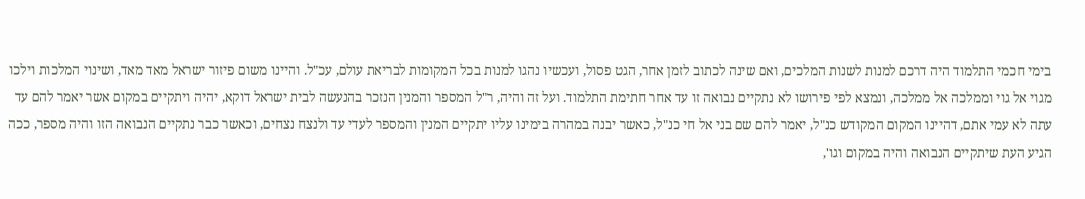בימי חכמי התלמוד היה דרכם למנות לשנות המלכים, ואם שינה לכתוב לזמן אחר, הגט פסול, ועכשיו נהגו למנות בכל המקומות לבריאת עולם, עכ"ל. והיינו משום פיזור ישראל מאד מאד, ושינוי המלכות וילכו מגוי אל גוי וממלכה אל ממלכה, ונמצא לפי פירושו לא נתקיים נבואה זו עד אחר חתימת התלמוד. ועל זה והיה, ר"ל המספר והמנין הנזכר בהנעשה לבית ישראל דוקא, יהיה ויתקיים במקום אשר יאמר להם עד עתה לא עמי אתם, דהיינו המקום המקודש כנ"ל, יאמר להם שם בני אל חי כנ"ל, כאשר יבנה במהרה בימינו עליו יתקיים המנין והמספר לעדי עד ולנצח נצחים, וכאשר כבר נתקיים הנבואה הזו והיה מספר, ככה הגיע העת שיתקיים הנבואה והיה במקום וגו',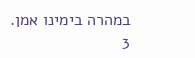במהרה בימינו אמן.
3